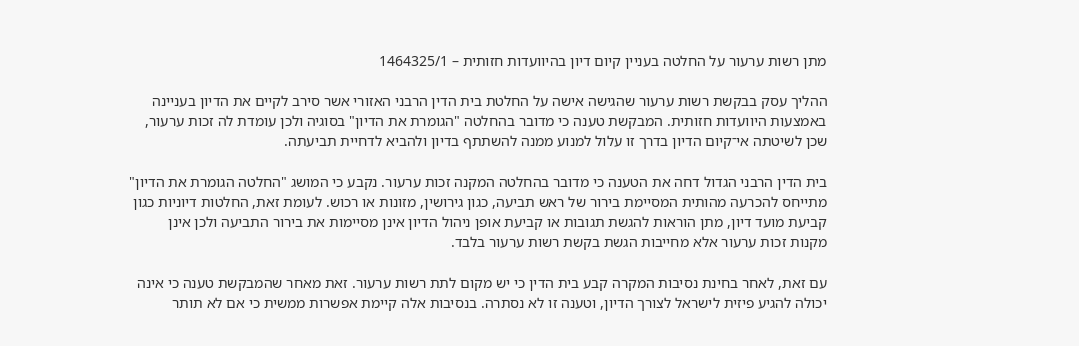מתן רשות ערעור על החלטה בעניין קיום דיון בהיוועדות חזותית – 1464325/1

ההליך עסק בבקשת רשות ערעור שהגישה אישה על החלטת בית הדין הרבני האזורי אשר סירב לקיים את הדיון בעניינה באמצעות היוועדות חזותית. המבקשת טענה כי מדובר בהחלטה "הגומרת את הדיון" בסוגיה ולכן עומדת לה זכות ערעור, שכן לשיטתה אי־קיום הדיון בדרך זו עלול למנוע ממנה להשתתף בדיון ולהביא לדחיית תביעתה.

בית הדין הרבני הגדול דחה את הטענה כי מדובר בהחלטה המקנה זכות ערעור. נקבע כי המושג "החלטה הגומרת את הדיון" מתייחס להכרעה מהותית המסיימת בירור של ראש תביעה, כגון גירושין, מזונות או רכוש. לעומת זאת, החלטות דיוניות כגון קביעת מועד דיון, מתן הוראות להגשת תגובות או קביעת אופן ניהול הדיון אינן מסיימות את בירור התביעה ולכן אינן מקנות זכות ערעור אלא מחייבות הגשת בקשת רשות ערעור בלבד.

עם זאת, לאחר בחינת נסיבות המקרה קבע בית הדין כי יש מקום לתת רשות ערעור. זאת מאחר שהמבקשת טענה כי אינה יכולה להגיע פיזית לישראל לצורך הדיון, וטענה זו לא נסתרה. בנסיבות אלה קיימת אפשרות ממשית כי אם לא תותר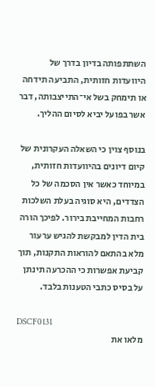השתתפותה בדיון בדרך של היוועדות חזותית, התביעה תידחה או תימחק בשל אי־התייצבותה, דבר אשר בפועל יביא לסיום ההליך.

בנוסף צוין כי השאלה העקרונית של קיום דיונים בהיוועדות חזותית, במיוחד כאשר אין הסכמה של כל הצדדים, היא סוגיה בעלת השלכות רחבות המחייבת בירור. לפיכך הורה בית הדין למבקשת להגיש ערעור מלא בהתאם להוראות התקנות, תוך קביעת אפשרות כי ההכרעה תינתן על בסיס כתבי הטענות בלבד.

DSCF0131
מלאו את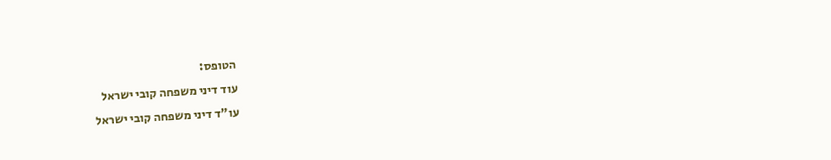הטופס:
עוד דיני משפחה קובי ישראל
עו"ד דיני משפחה קובי ישראל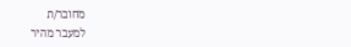מחובר/ת
למעבר מהיר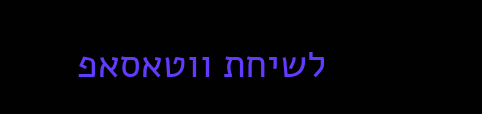לשיחת ווטאסאפ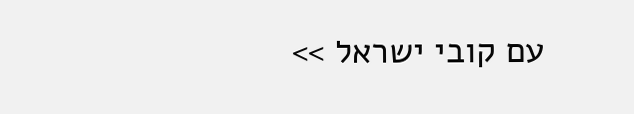עם קובי ישראל >>